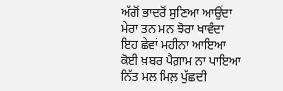ਅੱਗੋਂ ਭਾਦਰੋਂ ਸੁਣਿਆ ਆਉਂਦਾ
ਮੇਰਾ ਤਨ ਮਨ ਝੋਰਾ ਖਾਵੰਦਾ
ਇਹ ਛੇਵਾਂ ਮਹੀਨਾ ਆਇਆ
ਕੋਈ ਖ਼ਬਰ ਪੈਗ਼ਾਮ ਨਾ ਪਾਇਆ
ਨਿੱਤ ਮਲ ਮਿਲ਼ ਪੁੱਛਦੀ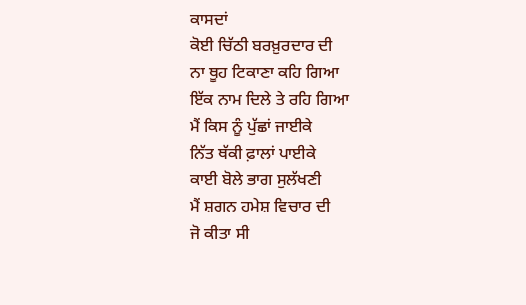ਕਾਸਦਾਂ
ਕੋਈ ਚਿੱਠੀ ਬਰਖ਼ੁਰਦਾਰ ਦੀ
ਨਾ ਥੂਹ ਟਿਕਾਣਾ ਕਹਿ ਗਿਆ
ਇੱਕ ਨਾਮ ਦਿਲੇ ਤੇ ਰਹਿ ਗਿਆ
ਮੈਂ ਕਿਸ ਨੂੰ ਪੁੱਛਾਂ ਜਾਈਕੇ
ਨਿੱਤ ਥੱਕੀ ਫ਼ਾਲਾਂ ਪਾਈਕੇ
ਕਾਈ ਬੋਲੇ ਭਾਗ ਸੁਲੱਖਣੀ
ਮੈਂ ਸ਼ਗਨ ਹਮੇਸ਼ ਵਿਚਾਰ ਦੀ
ਜੋ ਕੀਤਾ ਸੀ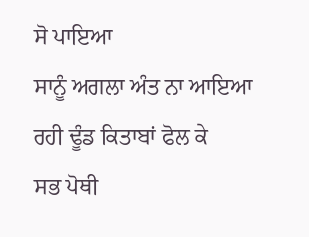ਸੋ ਪਾਇਆ
ਸਾਨੂੰ ਅਗਲਾ ਅੰਤ ਨਾ ਆਇਆ
ਰਹੀ ਢੂੰਡ ਕਿਤਾਬਾਂ ਫੋਲ ਕੇ
ਸਭ ਪੋਥੀ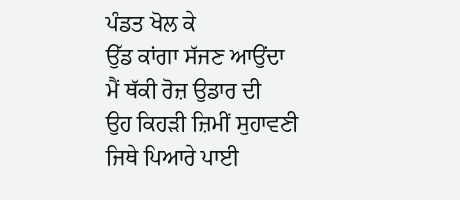ਪੰਡਤ ਖੋਲ ਕੇ
ਉੱਡ ਕਾਂਗਾ ਸੱਜਣ ਆਉਂਦਾ
ਮੈਂ ਥੱਕੀ ਰੋਜ਼ ਉਡਾਰ ਦੀ
ਉਹ ਕਿਹੜੀ ਜ਼ਿਮੀਂ ਸੁਹਾਵਣੀ
ਜਿਥੇ ਪਿਆਰੇ ਪਾਈ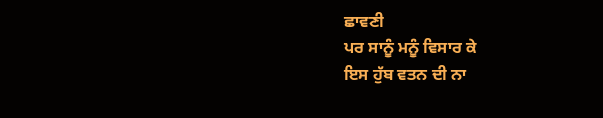ਛਾਵਣੀ
ਪਰ ਸਾਨੂੰ ਮਨੂੰ ਵਿਸਾਰ ਕੇ
ਇਸ ਹੁੱਬ ਵਤਨ ਦੀ ਨਾ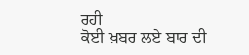ਰਹੀ
ਕੋਈ ਖ਼ਬਰ ਲਏ ਬਾਰ ਦੀ